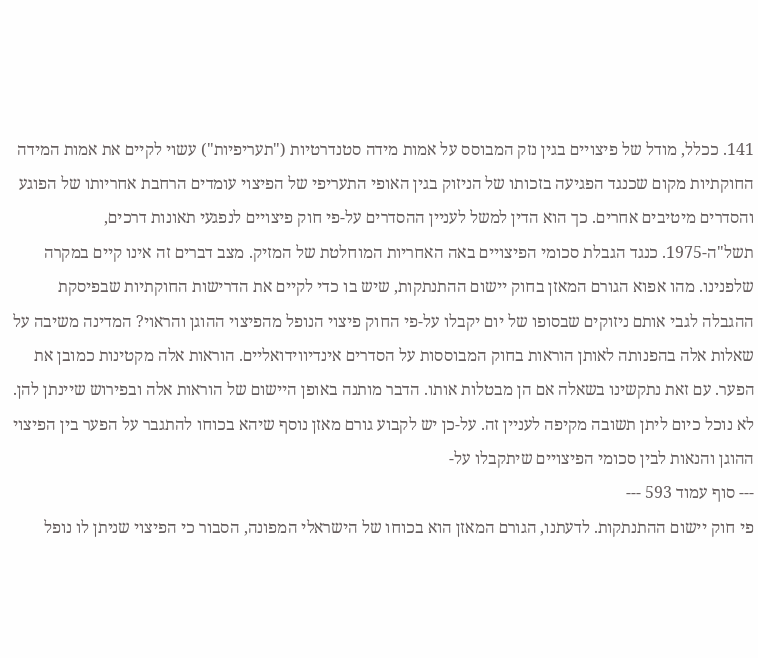141. ככלל, מודל של פיצויים בגין נזק המבוסס על אמות מידה סטנדרטיות ("תעריפיות") עשוי לקיים את אמות המידה החוקתיות מקום שכנגד הפגיעה בזכותו של הניזוק בגין האופי התעריפי של הפיצוי עומדים הרחבת אחריותו של הפוגע והסדרים מיטיבים אחרים. כך הוא הדין למשל לעניין ההסדרים על-פי חוק פיצויים לנפגעי תאונות דרכים, תשל"ה-1975. כנגד הגבלת סכומי הפיצויים באה האחריות המוחלטת של המזיק. מצב דברים זה אינו קיים במקרה שלפנינו. מהו אפוא הגורם המאזן בחוק יישום ההתנתקות, שיש בו כדי לקיים את הדרישות החוקתיות שבפיסקת ההגבלה לגבי אותם ניזוקים שבסופו של יום יקבלו על-פי החוק פיצוי הנופל מהפיצוי ההוגן והראוי? המדינה משיבה על שאלות אלה בהפנותה לאותן הוראות בחוק המבוססות על הסדרים אינדיווידואליים. הוראות אלה מקטינות כמובן את הפער. עם זאת נתקשינו בשאלה אם הן מבטלות אותו. הדבר מותנה באופן היישום של הוראות אלה ובפירוש שיינתן להן. לא נוכל כיום ליתן תשובה מקיפה לעניין זה. על-כן יש לקבוע גורם מאזן נוסף שיהא בכוחו להתגבר על הפער בין הפיצוי ההוגן והנאות לבין סכומי הפיצויים שיתקבלו על-
--- סוף עמוד 593 ---
פי חוק יישום ההתנתקות. לדעתנו, הגורם המאזן הוא בכוחו של הישראלי המפונה, הסבור כי הפיצוי שניתן לו נופל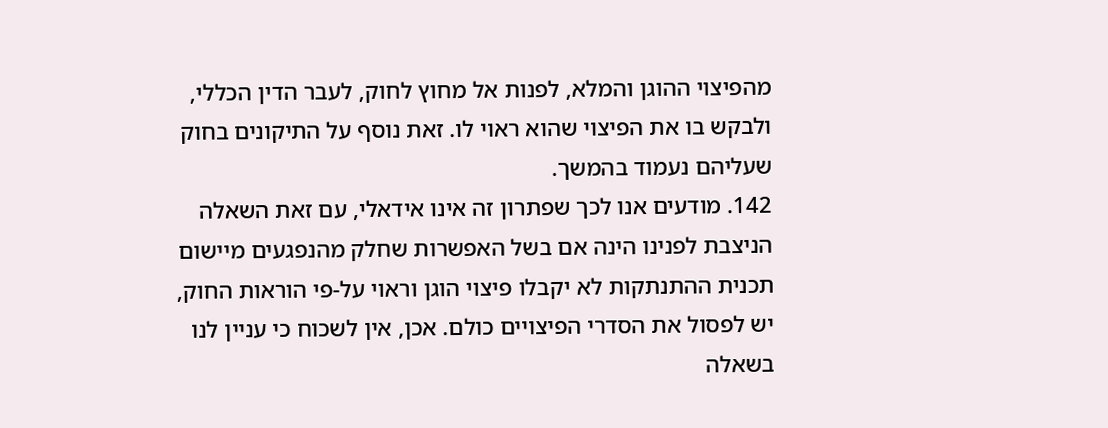מהפיצוי ההוגן והמלא, לפנות אל מחוץ לחוק, לעבר הדין הכללי, ולבקש בו את הפיצוי שהוא ראוי לו. זאת נוסף על התיקונים בחוק שעליהם נעמוד בהמשך.
142. מודעים אנו לכך שפתרון זה אינו אידאלי, עם זאת השאלה הניצבת לפנינו הינה אם בשל האפשרות שחלק מהנפגעים מיישום תכנית ההתנתקות לא יקבלו פיצוי הוגן וראוי על-פי הוראות החוק, יש לפסול את הסדרי הפיצויים כולם. אכן, אין לשכוח כי עניין לנו בשאלה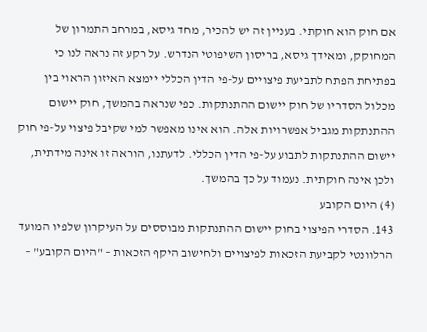אם חוק הוא חוקתי. בעניין זה יש להכיר, מחד גיסא, במרחב התמרון של המחוקק, ומאידך גיסא, בריסון השיפוטי הנדרש. על רקע זה נראה לנו כי בפתיחת הפתח לתביעת פיצויים על-פי הדין הכללי יימצא האיזון הראוי בין מכלול הסדריו של חוק יישום ההתנתקות. כפי שנראה בהמשך, חוק יישום ההתנתקות מגביל אפשרויות אלה. הוא אינו מאפשר למי שקיבל פיצוי על-פי חוק יישום ההתנתקות לתבוע על-פי הדין הכללי. לדעתנו, הוראה זו אינה מידתית, ולכן אינה חוקתית. נעמוד על כך בהמשך.
(4) היום הקובע
143. הסדרי הפיצוי בחוק יישום ההתנתקות מבוססים על העיקרון שלפיו המועד הרלוונטי לקביעת הזכאות לפיצויים ולחישוב היקף הזכאות – "היום הקובע" –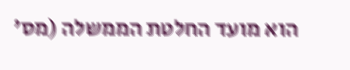הוא מועד החלטת הממשלה (מס'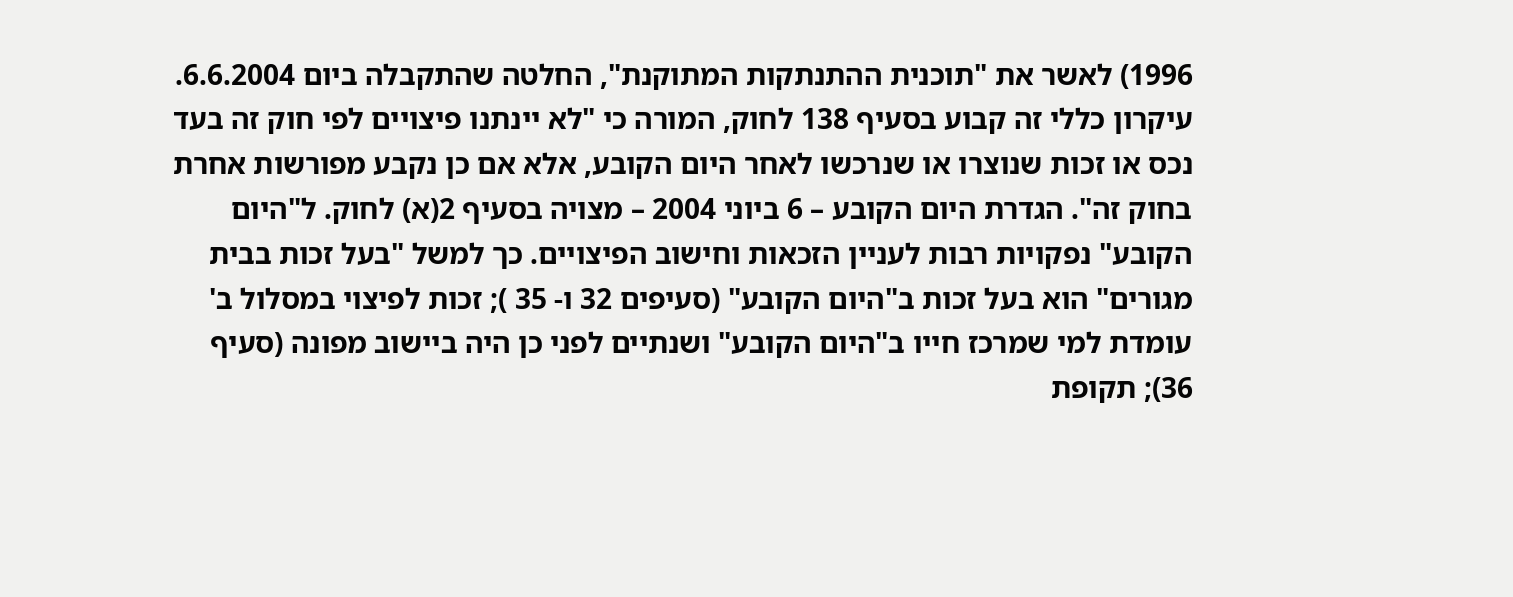1996) לאשר את "תוכנית ההתנתקות המתוקנת", החלטה שהתקבלה ביום 6.6.2004. עיקרון כללי זה קבוע בסעיף 138 לחוק, המורה כי "לא יינתנו פיצויים לפי חוק זה בעד נכס או זכות שנוצרו או שנרכשו לאחר היום הקובע, אלא אם כן נקבע מפורשות אחרת בחוק זה". הגדרת היום הקובע – 6 ביוני 2004 – מצויה בסעיף 2(א) לחוק. ל"היום הקובע" נפקויות רבות לעניין הזכאות וחישוב הפיצויים. כך למשל "בעל זכות בבית מגורים" הוא בעל זכות ב"היום הקובע" (סעיפים 32 ו- 35 ); זכות לפיצוי במסלול ב' עומדת למי שמרכז חייו ב"היום הקובע" ושנתיים לפני כן היה ביישוב מפונה (סעיף 36); תקופת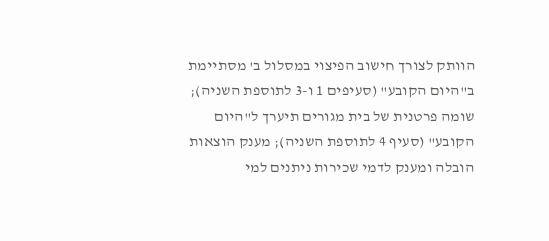הוותק לצורך חישוב הפיצוי במסלול ב' מסתיימת ב"היום הקובע" (סעיפים 1 ו-3 לתוספת השניה); שומה פרטנית של בית מגורים תיערך ל"היום הקובע" (סעיף 4 לתוספת השניה); מענק הוצאות הובלה ומענק לדמי שכירות ניתנים למי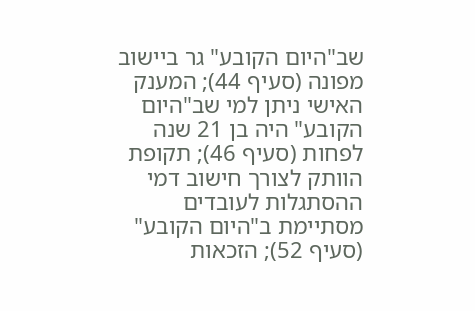שב"היום הקובע" גר ביישוב מפונה (סעיף 44); המענק האישי ניתן למי שב"היום הקובע" היה בן 21 שנה לפחות (סעיף 46); תקופת הוותק לצורך חישוב דמי ההסתגלות לעובדים מסתיימת ב"היום הקובע" (סעיף 52); הזכאות